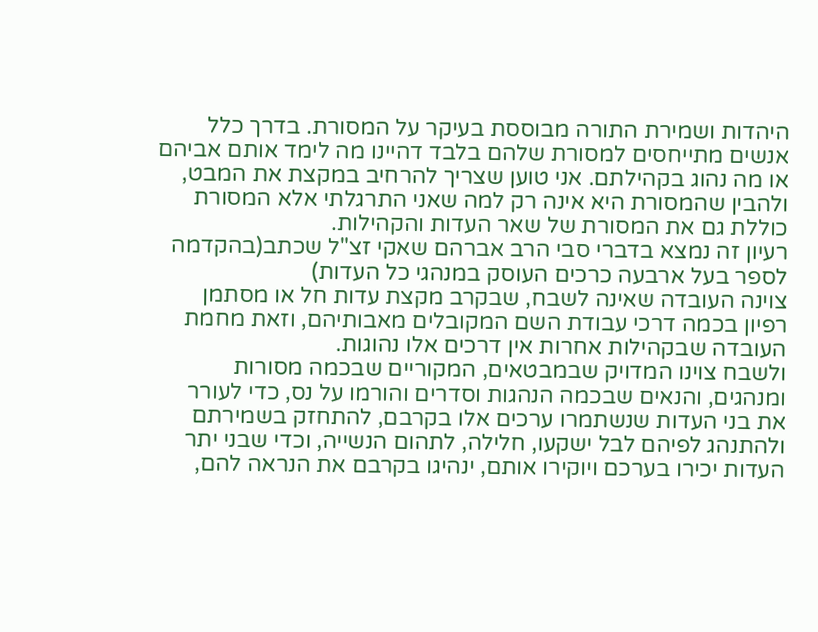היהדות ושמירת התורה מבוססת בעיקר על המסורת. בדרך כלל אנשים מתייחסים למסורת שלהם בלבד דהיינו מה לימד אותם אביהם או מה נהוג בקהילתם. אני טוען שצריך להרחיב במקצת את המבט, ולהבין שהמסורת היא אינה רק למה שאני התרגלתי אלא המסורת כוללת גם את המסורת של שאר העדות והקהילות.
רעיון זה נמצא בדברי סבי הרב אברהם שאקי זצ"ל שכתב(בהקדמה לספר בעל ארבעה כרכים העוסק במנהגי כל העדות)
צוינה העובדה שאינה לשבח, שבקרב מקצת עדות חל או מסתמן רפיון בכמה דרכי עבודת השם המקובלים מאבותיהם, וזאת מחמת העובדה שבקהילות אחרות אין דרכים אלו נהוגות.
ולשבח צוינו המדויק שבמבטאים, המקוריים שבכמה מסורות ומנהגים, והנאים שבכמה הנהגות וסדרים והורמו על נס, כדי לעורר את בני העדות שנשתמרו ערכים אלו בקרבם, להתחזק בשמירתם ולהתנהג לפיהם לבל ישקעו, חלילה, לתהום הנשייה, וכדי שבני יתר העדות יכירו בערכם ויוקירו אותם, ינהיגו בקרבם את הנראה להם,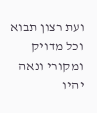ועת רצון תבוא וכל מדויק ומקורי ונאה יהיו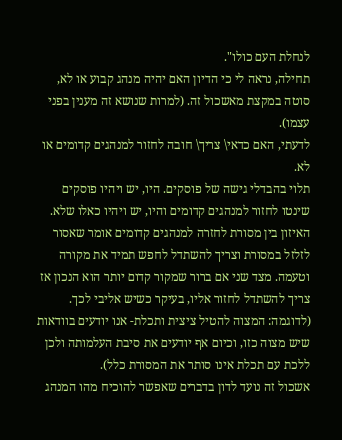לנחלת העם כולו".
תחילה, נראה לי כי הדיון האם יהיה מנהג קבוע או לא,
סוטה במקצת מאשכול זה. (למרות שנושא זה מענין בפני עצמו).
לדעתי, האם כדאי\ צריך\ חובה לחזור למנהגים קדומים או לא.
תלוי בהבדלי גישה של פוסקים. היו, יש ויהיו פוסקים שינטו לחזור למנהגים קדומים והיו, יש ויהיו כאלו שלא.
האיזון בין מסורת לחזרה למנהגים קדומים אומר שאסור לזלזל במסורת וצריך להשתדל לחפש תמיד את מקורה וטעמה. מצד שני אם ברור שמקור קדום יותר הוא הנכון אז צריך להשתדל לחזור אליו, בעיקר כשיש אליבי לכך. (לדוגמה: המצוה להטיל ציצית ותכלת- אנו יודעים בוודאות שיש מצוה כזו, וכיום אף יודעים את סיבת העלמותה ולכן ללכת עם תכלת אינו סותר את המסורת כלל).
אשכול זה נועד לדון בדברים שאפשר להוכיח מהו המנהג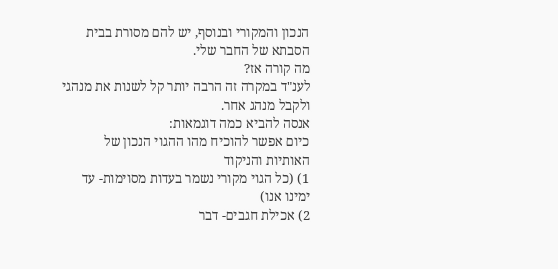הנכון והמקורי ובנוסף, יש להם מסורת בבית הסבתא של החבר שלי.
מה קורה אז?
לענ"ד במקרה זה הרבה יותר קל לשנות את מנהגי ולקבל מנהג אחר.
אנסה להביא כמה דוגמאות:
כיום אפשר להוכיח מהו ההגוי הנכון של האותיות והניקוד
1) (כל הגוי מקורי נשמר בעדות מסוימות- עד ימינו אנו)
2) אכילת חגבים- דבר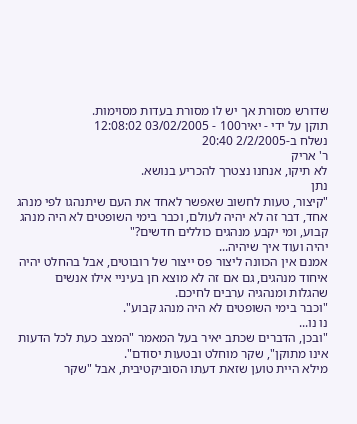שדורש מסורת אך יש לו מסורת בעדות מסוימות.
תוקן על ידי - יאיר100 - 03/02/2005 12:08:02
נשלח ב-2/2/2005 20:40
ר' אריק
לא תיקו, אנחנו נצטרך להכריע בנושא.
נתן
"קיצור, טעות לחשוב שאפשר לאחד את העם שיתנהגו לפי מנהג אחד, דבר זה לא יהיה לעולם, וכבר בימי השופטים לא היה מנהג קבוע, ומי יקבע מנהגים כוללים חדשים?"
יהיה ועוד איך שיהיה...
אמנם אין הכוונה ליצור פס ייצור של רובוטים, אבל בהחלט יהיה איחוד מנהגים, גם אם זה לא מוצא חן בעיניי אילו אנשים שהגלות ומנהגיה ערבים לחיכם.
"וכבר בימי השופטים לא היה מנהג קבוע".
נו נו...
"ובכן, הדברים שכתב יאיר בעל המאמר "המצב כעת לכל הדעות אינו מתוקן", שקר מוחלט ובטעות יסודם".
מילא היית טוען שזאת דעתו הסוביקטיבית, אבל "שקר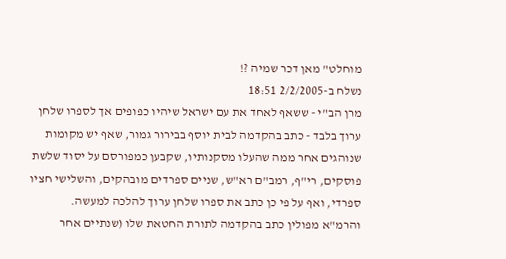מוחלט" מאן דכר שמיה ?!
נשלח ב-2/2/2005 18:51
מרן הב"י - ששאף לאחד את עם ישראל שיהיו כפופים אך לספרו שלחן ערוך בלבד - כתב בהקדמה לבית יוסף בבירור גמור, שאף יש מקומות שנוהגים אחר ממה שהעלו מסקנותיו, שקבען כמפורסם על יסוד שלשת פוסקים, רי"ף, רמב"ם רא"ש, שניים ספרדים מובהקים, והשלישי חציו ספרדי, ואף על פי כן כתב את ספרו שלחן ערוך להלכה למעשה.
והרמ"א מפולין כתב בהקדמה לתורת החטאת שלו (שנתיים אחר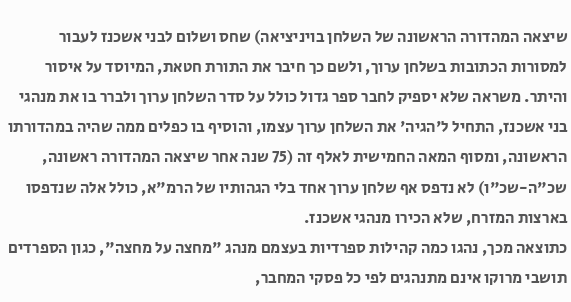שיצאה המהדורה הראשונה של השלחן בויניציאה) שחס ושלום לבני אשכנז לעבור למסורות הכתובות בשלחן ערוך, ולשם כך חיבר את התורת חטאת, המיוסד על איסור והיתר. משראה שלא יספיק לחבר ספר גדול כולל על סדר השלחן ערוך ולברר בו את מנהגי בני אשכנז, התחיל ל'הגיה' את השלחן ערוך עצמו, והוסיף בו כפלים ממה שהיה במהדורתו הראשונה, ומסוף המאה החמישית לאלף זה (75 שנה אחר שיצאה המהדורה ראשונה, שכ"ה-שכ"ו) לא נדפס אף שלחן ערוך אחד בלי הגהותיו של הרמ"א, כולל אלה שנדפסו בארצות המזרח, שלא הכירו מנהגי אשכנז.
כתוצאה מכך, נהגו כמה קהילות ספרדיות בעצמם מנהג "מחצה על מחצה", כגון הספרדים תושבי מרוקו אינם מתנהגים לפי כל פסקי המחבר,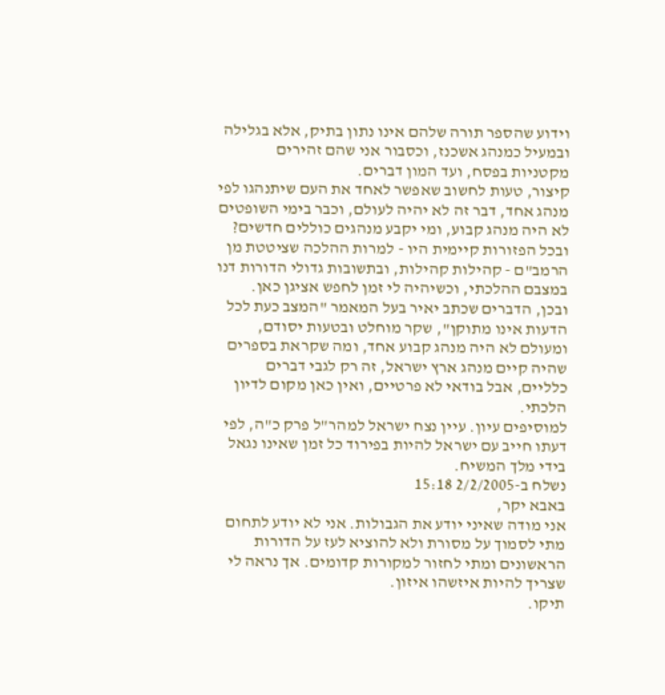וידוע שהספר תורה שלהם אינו נתון בתיק, אלא בגלילה ובמעיל כמנהג אשכנז, וכסבור אני שהם זהירים מקטניות בפסח, ועד המון דברים.
קיצור, טעות לחשוב שאפשר לאחד את העם שיתנהגו לפי מנהג אחד, דבר זה לא יהיה לעולם, וכבר בימי השופטים לא היה מנהג קבוע, ומי יקבע מנהגים כוללים חדשים?
ובכל הפזורות קיימית היו - למרות ההלכה שציטטת מן הרמב"ם - קהילות קהילות, ובתשובות גדולי הדורות דנו במצבם ההלכתי, וכשיהיה לי זמן לחפש אציגן כאן.
ובכן, הדברים שכתב יאיר בעל המאמר "המצב כעת לכל הדעות אינו מתוקן", שקר מוחלט ובטעות יסודם, ומעולם לא היה מנהג קבוע אחד, ומה שקראת בספרים שהיה קיים מנהג ארץ ישראל, זה רק לגבי דברים כלליים, אבל בודאי לא פרטיים, ואין כאן מקום לדיון הלכתי.
למוסיפים עיון. עיין נצח ישראל למהר"ל פרק כ"ה, לפי דעתו חייב עם ישראל להיות בפירוד כל זמן שאינו נגאל בידי מלך המשיח.
נשלח ב-2/2/2005 15:18
באבא יקר,
אני מודה שאיני יודע את הגבולות. אני לא יודע לתחום מתי לסמוך על מסורת ולא להוציא לעז על הדורות הראשונים ומתי לחזור למקורות קדומים. אך נראה לי שצריך להיות איזשהו איזון.
תיקו.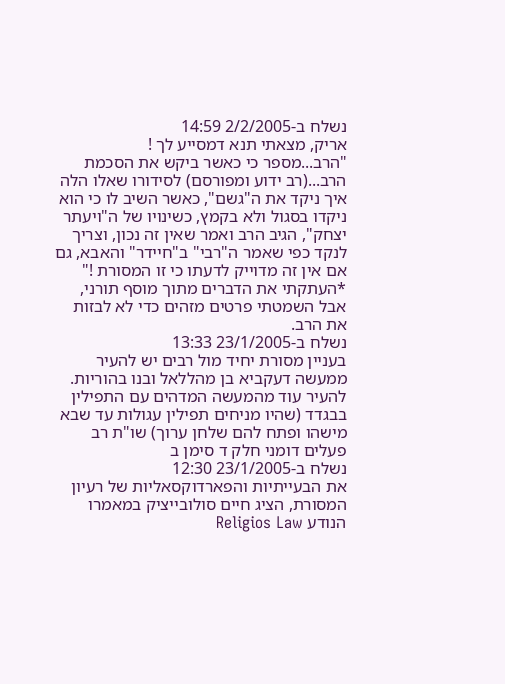נשלח ב-2/2/2005 14:59
אריק, מצאתי תנא דמסייע לך !
"הרב...מספר כי כאשר ביקש את הסכמת הרב...(רב ידוע ומפורסם) לסידורו שאלו הלה איך ניקד את ה"גשם", כאשר השיב לו כי הוא ניקדו בסגול ולא בקמץ, כשינויו של ה"ויעתר יצחק", הגיב הרב ואמר שאין זה נכון, וצריך לנקד כפי שאמר ה"רבי" ב"חיידר" והאבא, גם אם אין זה מדוייק לדעתו כי זו המסורת !"
*העתקתי את הדברים מתוך מוסף תורני, אבל השמטתי פרטים מזהים כדי לא לבזות את הרב.
נשלח ב-23/1/2005 13:33
בעניין מסורת יחיד מול רבים יש להעיר ממעשה דעקביא בן מהללאל ובנו בהוריות.
להעיר עוד מהמעשה המדהים עם התפילין בבגדד (שהיו מניחים תפילין עגולות עד שבא מישהו ופתח להם שלחן ערוך) שו"ת רב פעלים דומני חלק ד סימן ב
נשלח ב-23/1/2005 12:30
את הבעייתיות והפארדוקסאליות של רעיון המסורת, הציג חיים סולובייציק במאמרו הנודע Religios Law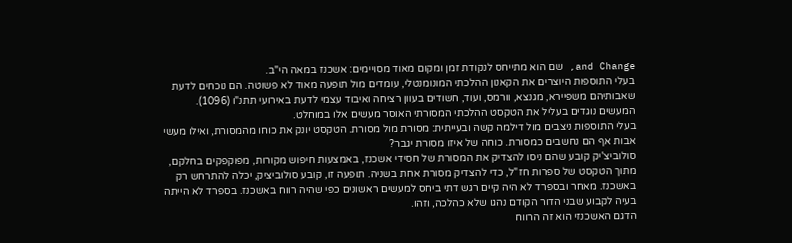and Change, שם הוא מתייחס לנקודת זמן ומקום מאוד מסויימים: אשכנז במאה הי"ב.
בעלי התוספות היוצרים את הקאנון ההלכתי המונומנטלי, עומדים מול תופעה מאוד לא פשוטה. הם נוכחים לדעת שאבותיהם משפיירא, מגנצא, וורמס, ועוד, חשודים בעוון רציחה ואיבוד עצמי לדעת באירועי תתנ"ו (1096). המעשים נוגדים בעליל את הטקסט ההלכתי המסורתי האוסר מעשים אלו במוחלט.
בעלי התוספות ניצבים מול דילמה קשה ובעייתית: מסורת מול מסורת. הטקסט יונק את כוחו מהמסורת, ואילו מעשי אבות אף הם נחשבים כמסורת. כוחה של איזו מסורת יגבר?
סולוביצ'יק קובע שהם ניסו להצדיק את המסורת של חסידי אשכנז, באמצעות חיפוש מקורות, מפוקפקים בחלקם, מתוך הטקסט של ספרות חז"ל, כדי להצדיק מסורת אחת בשניה. תופעה זו, קובע סולוביציק, יכלה להתרחש רק באשכנז. מאחר ובספרד לא היה קיים רגש דתי ביחס למעשים ראשונים כפי שהיה רווח באשכנז. בספרד לא הייתה בעיה לקבוע שבני הדור הקודם נהגו שלא כהלכה, וזהו.
הדגם האשכנזי הוא זה הרווח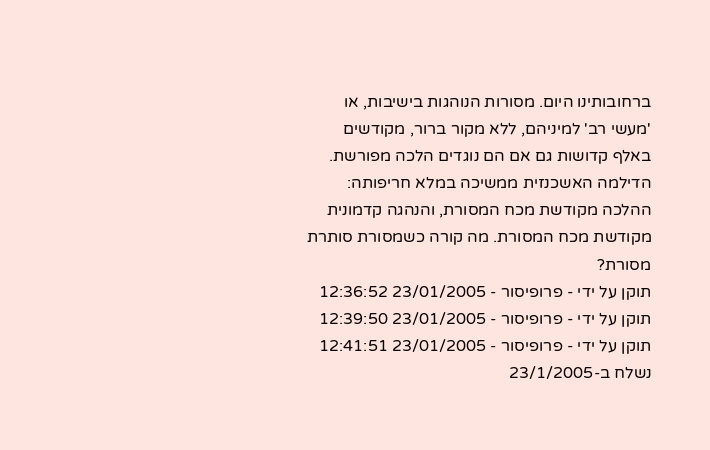ברחובותינו היום. מסורות הנוהגות בישיבות, או 'מעשי רב' למיניהם, ללא מקור ברור, מקודשים באלף קדושות גם אם הם נוגדים הלכה מפורשת.
הדילמה האשכנזית ממשיכה במלא חריפותה: ההלכה מקודשת מכח המסורת, והנהגה קדמונית מקודשת מכח המסורת. מה קורה כשמסורת סותרת מסורת?
תוקן על ידי - פרופיסור - 23/01/2005 12:36:52
תוקן על ידי - פרופיסור - 23/01/2005 12:39:50
תוקן על ידי - פרופיסור - 23/01/2005 12:41:51
נשלח ב-23/1/2005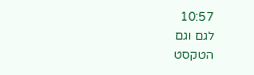10:57
לגם וגם
הטקסט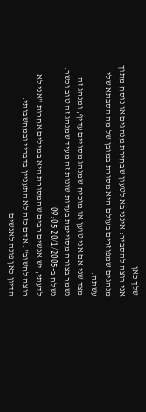שלך כאן
אני רוצה להסביר: אינני בא לטעון שבחירת מנהגים או נוסח מתוך מנהגים שמפוזרים בעולם היא מסורת במובן של מה הסבתא שלי עשתה.
מצד שני אם אני טוען או מוכיח שמנהג מסויים עדיף, ומנהג זה נשמר בצורה מסויימת בעדות שונות זה מעיד שמנהג זה טוב וכשר.
נשלח ב-20/1/2005 09:05
לדעתי, יש אנשים רבים שהמסורת היא במילים אחרות "אני לא רוצה לחשוב". אדם כזה לא התעניין בדבריי ובמחשבותי.
הדיון כאן פונה לאנשים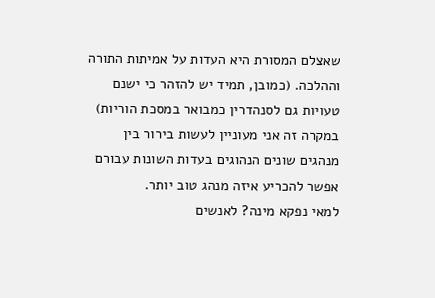שאצלם המסורת היא העדות על אמיתות התורה וההלכה. (כמובן, תמיד יש להזהר כי ישנם טעויות גם לסנהדרין כמבואר במסכת הוריות)
במקרה זה אני מעוניין לעשות בירור בין מנהגים שונים הנהוגים בעדות השונות עבורם אפשר להכריע איזה מנהג טוב יותר.
למאי נפקא מינה? לאנשים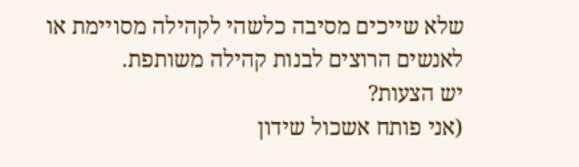שלא שייכים מסיבה כלשהי לקהילה מסויימת או לאנשים הרוצים לבנות קהילה משותפת.
יש הצעות?
(אני פותח אשכול שידון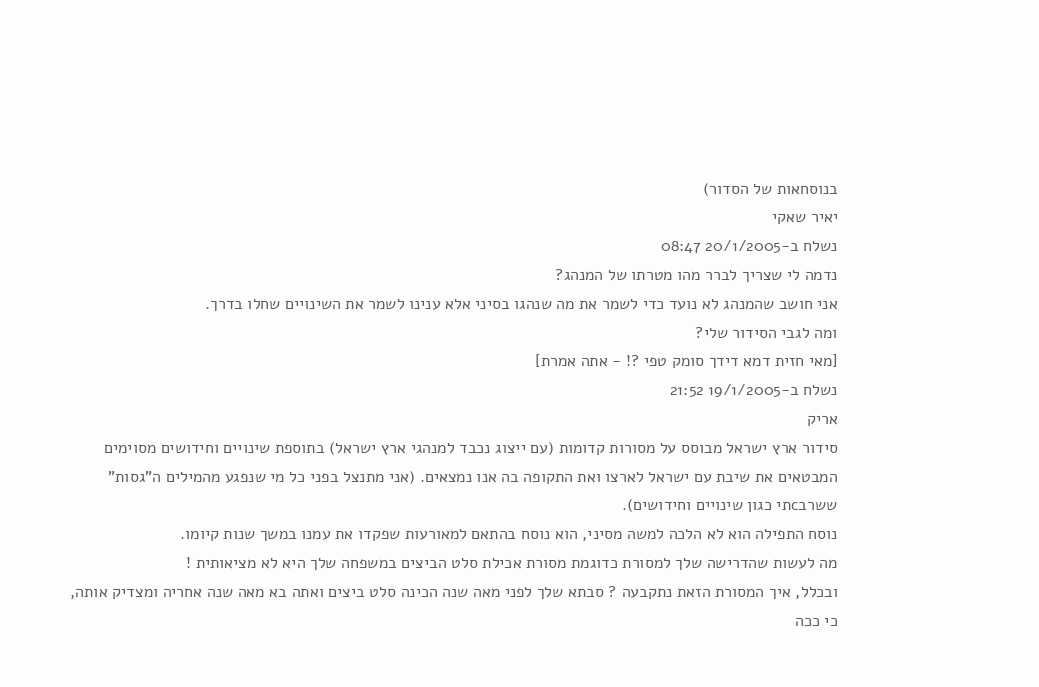בנוסחאות של הסדור)
יאיר שאקי
נשלח ב-20/1/2005 08:47
נדמה לי שצריך לברר מהו מטרתו של המנהג?
אני חושב שהמנהג לא נועד כדי לשמר את מה שנהגו בסיני אלא ענינו לשמר את השינויים שחלו בדרך.
ומה לגבי הסידור שלי?
[מאי חזית דמא דידך סומק טפי ?! - אתה אמרת]
נשלח ב-19/1/2005 21:52
אריק
סידור ארץ ישראל מבוסס על מסורות קדומות (עם ייצוג נכבד למנהגי ארץ ישראל) בתוספת שינויים וחידושים מסוימים המבטאים את שיבת עם ישראל לארצו ואת התקופה בה אנו נמצאים. (אני מתנצל בפני כל מי שנפגע מהמילים ה"גסות" ששרבcתי כגון שינויים וחידושים).
נוסח התפילה הוא לא הלכה למשה מסיני, הוא נוסח בהתאם למאורעות שפקדו את עמנו במשך שנות קיומו.
מה לעשות שהדרישה שלך למסורת כדוגמת מסורת אכילת סלט הביצים במשפחה שלך היא לא מציאותית !
ובכלל, איך המסורת הזאת נתקבעה ? סבתא שלך לפני מאה שנה הכינה סלט ביצים ואתה בא מאה שנה אחריה ומצדיק אותה, כי ככה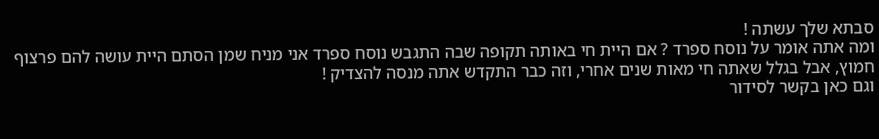סבתא שלך עשתה !
ומה אתה אומר על נוסח ספרד ? אם היית חי באותה תקופה שבה התגבש נוסח ספרד אני מניח שמן הסתם היית עושה להם פרצוף חמוץ, אבל בגלל שאתה חי מאות שנים אחרי, וזה כבר התקדש אתה מנסה להצדיק !
וגם כאן בקשר לסידור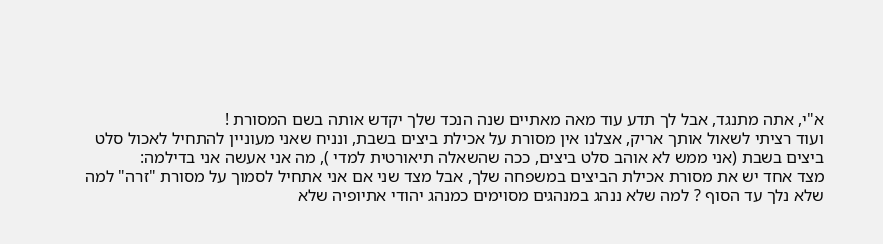א"י, אתה מתנגד, אבל לך תדע עוד מאה מאתיים שנה הנכד שלך יקדש אותה בשם המסורת !
ועוד רציתי לשאול אותך אריק, אצלנו אין מסורת על אכילת ביצים בשבת, ונניח שאני מעוניין להתחיל לאכול סלט ביצים בשבת (אני ממש לא אוהב סלט ביצים, ככה שהשאלה תיאורטית למדי ), מה אני אעשה אני בדילמה:
מצד אחד יש את מסורת אכילת הביצים במשפחה שלך, אבל מצד שני אם אני אתחיל לסמוך על מסורת "זרה" למה שלא נלך עד הסוף ? למה שלא ננהג במנהגים מסוימים כמנהג יהודי אתיופיה שלא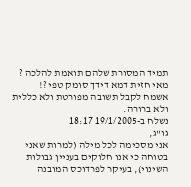תמיד המסורת שלהם תואמת להלכה ?
מאי חזית דמא דידך סומק טפי ?!
אשמח לקבל תשובה מפורטת ולא כללית ולא ברורה.
נשלח ב-19/1/2005 18:17
גו"ג,
אני מסכימה לכל מילה (למרות שאני בטוחה כי אנו חלוקים בעניין גבולות השינוי), בעיקר לפרדוכס המובנה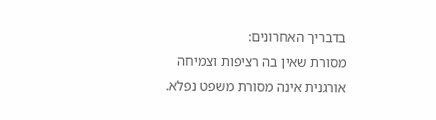בדבריך האחרונים:
מסורת שאין בה רציפות וצמיחה אורגנית אינה מסורת משפט נפלא.